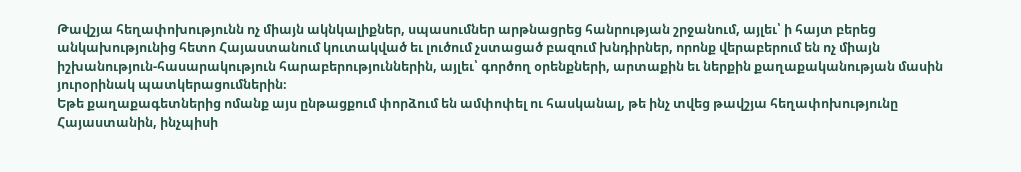Թավշյա հեղափոխությունն ոչ միայն ակնկալիքներ, սպասումներ արթնացրեց հանրության շրջանում, այլեւ՝ ի հայտ բերեց անկախությունից հետո Հայաստանում կուտակված եւ լուծում չստացած բազում խնդիրներ, որոնք վերաբերում են ոչ միայն իշխանություն-հասարակություն հարաբերություններին, այլեւ՝ գործող օրենքների, արտաքին եւ ներքին քաղաքականության մասին յուրօրինակ պատկերացումներին։
Եթե քաղաքագետներից ոմանք այս ընթացքում փորձում են ամփոփել ու հասկանալ, թե ինչ տվեց թավշյա հեղափոխությունը Հայաստանին, ինչպիսի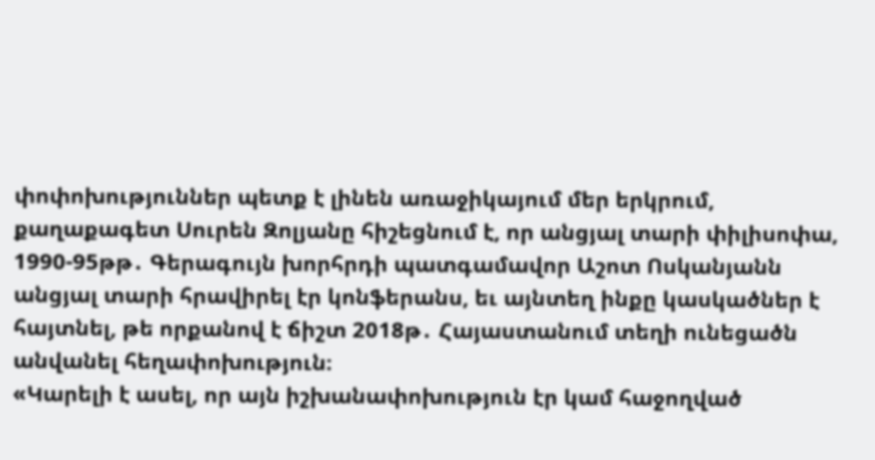փոփոխություններ պետք է լինեն առաջիկայում մեր երկրում, քաղաքագետ Սուրեն Զոլյանը հիշեցնում է, որ անցյալ տարի փիլիսոփա, 1990-95թթ․ Գերագույն խորհրդի պատգամավոր Աշոտ Ոսկանյանն անցյալ տարի հրավիրել էր կոնֆերանս, եւ այնտեղ ինքը կասկածներ է հայտնել, թե որքանով է ճիշտ 2018թ․ Հայաստանում տեղի ունեցածն անվանել հեղափոխություն։
«Կարելի է ասել, որ այն իշխանափոխություն էր կամ հաջողված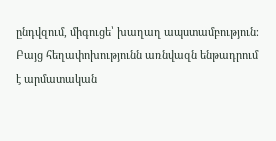ընդվզում, միգուցե՝ խաղաղ ապստամբություն։ Բայց հեղափոխությունն առնվազն ենթադրում է արմատական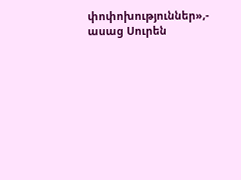փոփոխություններ»,- ասաց Սուրեն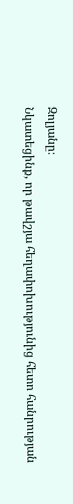Զոլյանը։
Նկատեցինք, որ թավշյա հեղափոխությունից հետո հանրության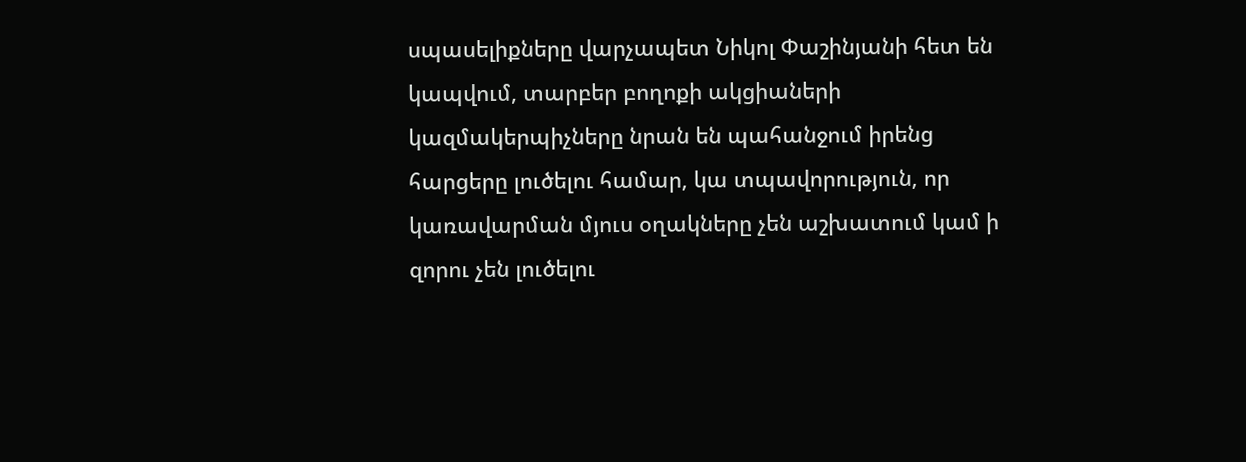սպասելիքները վարչապետ Նիկոլ Փաշինյանի հետ են կապվում, տարբեր բողոքի ակցիաների կազմակերպիչները նրան են պահանջում իրենց հարցերը լուծելու համար, կա տպավորություն, որ կառավարման մյուս օղակները չեն աշխատում կամ ի զորու չեն լուծելու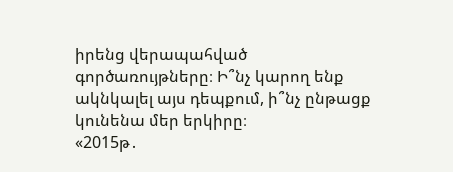իրենց վերապահված գործառույթները։ Ի՞նչ կարող ենք ակնկալել այս դեպքում, ի՞նչ ընթացք կունենա մեր երկիրը։
«2015թ․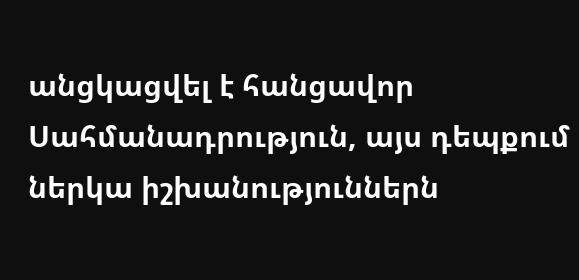անցկացվել է հանցավոր Սահմանադրություն, այս դեպքում ներկա իշխանություններն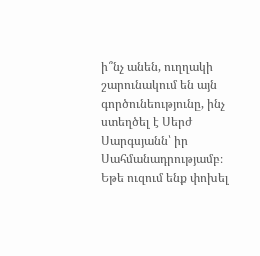ի՞նչ անեն, ուղղակի շարունակում են այն գործունեությունը, ինչ ստեղծել է Սերժ Սարգսյանն՝ իր Սահմանադրությամբ։ Եթե ուզում ենք փոխել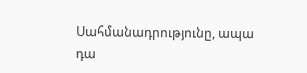Սահմանադրությունը, ապա դա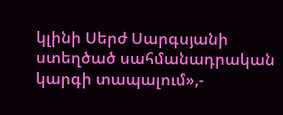կլինի Սերժ Սարգսյանի ստեղծած սահմանադրական կարգի տապալում»,-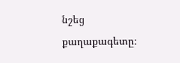նշեց քաղաքագետը։